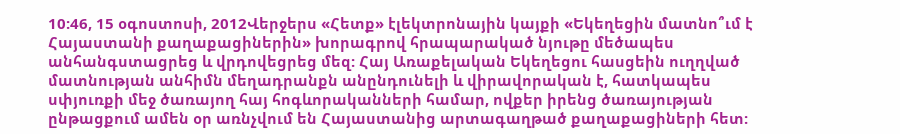10:46, 15 օգոստոսի, 2012Վերջերս «Հետք» էլեկտրոնային կայքի «Եկեղեցին մատնո՞ւմ է Հայաստանի քաղաքացիներին» խորագրով հրապարակած նյութը մեծապես անհանգստացրեց և վրդովեցրեց մեզ: Հայ Առաքելական Եկեղեցու հասցեին ուղղված մատնության անհիմն մեղադրանքն անընդունելի և վիրավորական է, հատկապես սփյուռքի մեջ ծառայող հայ հոգևորականների համար, ովքեր իրենց ծառայության ընթացքում ամեն օր առնչվում են Հայաստանից արտագաղթած քաղաքացիների հետ: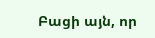Բացի այն, որ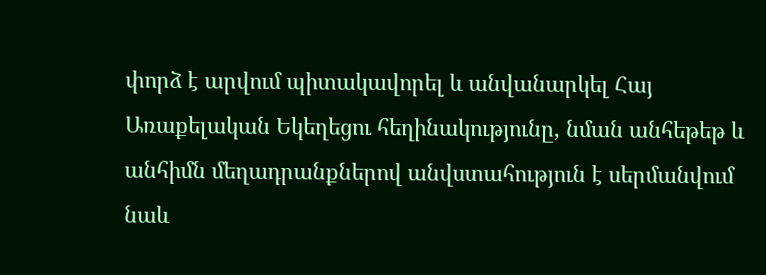փորձ է արվում պիտակավորել և անվանարկել Հայ Առաքելական Եկեղեցու հեղինակությունը, նման անհեթեթ և անհիմն մեղադրանքներով անվստահություն է սերմանվում նաև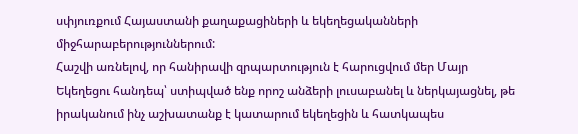սփյուռքում Հայաստանի քաղաքացիների և եկեղեցականների միջհարաբերություններում:
Հաշվի առնելով, որ հանիրավի զրպարտություն է հարուցվում մեր Մայր Եկեղեցու հանդեպ՝ ստիպված ենք որոշ անձերի լուսաբանել և ներկայացնել, թե իրականում ինչ աշխատանք է կատարում եկեղեցին և հատկապես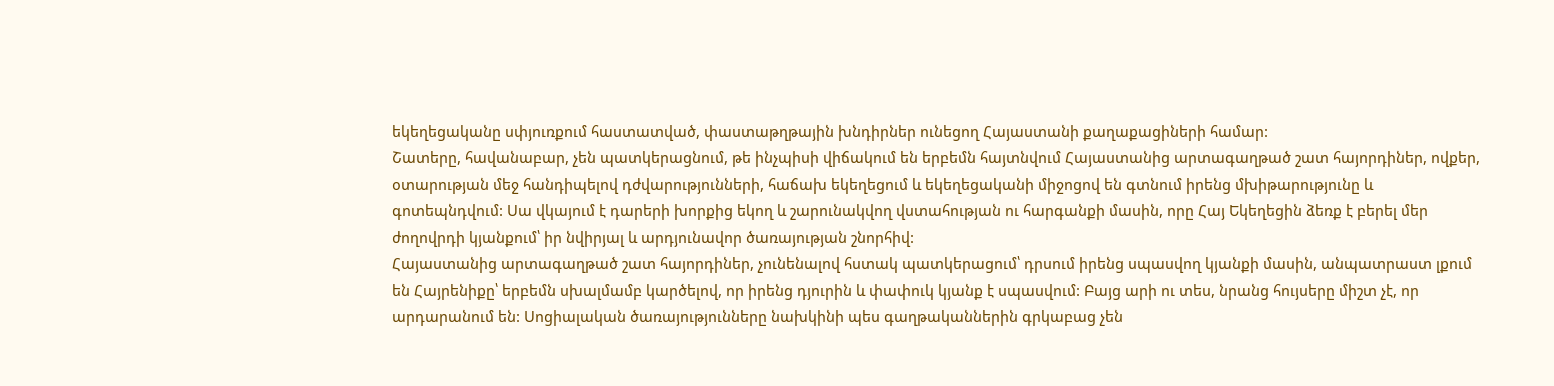եկեղեցականը սփյուռքում հաստատված, փաստաթղթային խնդիրներ ունեցող Հայաստանի քաղաքացիների համար:
Շատերը, հավանաբար, չեն պատկերացնում, թե ինչպիսի վիճակում են երբեմն հայտնվում Հայաստանից արտագաղթած շատ հայորդիներ, ովքեր, օտարության մեջ հանդիպելով դժվարությունների, հաճախ եկեղեցում և եկեղեցականի միջոցով են գտնում իրենց մխիթարությունը և գոտեպնդվում: Սա վկայում է դարերի խորքից եկող և շարունակվող վստահության ու հարգանքի մասին, որը Հայ Եկեղեցին ձեռք է բերել մեր ժողովրդի կյանքում՝ իր նվիրյալ և արդյունավոր ծառայության շնորհիվ:
Հայաստանից արտագաղթած շատ հայորդիներ, չունենալով հստակ պատկերացում՝ դրսում իրենց սպասվող կյանքի մասին, անպատրաստ լքում են Հայրենիքը՝ երբեմն սխալմամբ կարծելով, որ իրենց դյուրին և փափուկ կյանք է սպասվում: Բայց արի ու տես, նրանց հույսերը միշտ չէ, որ արդարանում են: Սոցիալական ծառայությունները նախկինի պես գաղթականներին գրկաբաց չեն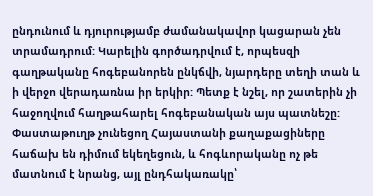ընդունում և դյուրությամբ ժամանակավոր կացարան չեն տրամադրում: Կարելին գործադրվում է, որպեսզի գաղթականը հոգեբանորեն ընկճվի, նյարդերը տեղի տան և ի վերջո վերադառնա իր երկիր: Պետք է նշել, որ շատերին չի հաջողվում հաղթահարել հոգեբանական այս պատնեշը:
Փաստաթուղթ չունեցող Հայաստանի քաղաքացիները հաճախ են դիմում եկեղեցուն, և հոգևորականը ոչ թե մատնում է նրանց, այլ ընդհակառակը՝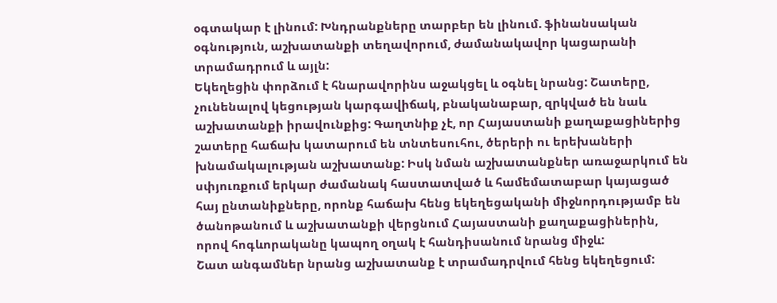օգտակար է լինում: Խնդրանքները տարբեր են լինում. ֆինանսական օգնություն, աշխատանքի տեղավորում, ժամանակավոր կացարանի տրամադրում և այլն:
Եկեղեցին փորձում է հնարավորինս աջակցել և օգնել նրանց: Շատերը, չունենալով կեցության կարգավիճակ, բնականաբար, զրկված են նաև աշխատանքի իրավունքից: Գաղտնիք չէ, որ Հայաստանի քաղաքացիներից շատերը հաճախ կատարում են տնտեսուհու, ծերերի ու երեխաների խնամակալության աշխատանք: Իսկ նման աշխատանքներ առաջարկում են սփյուռքում երկար ժամանակ հաստատված և համեմատաբար կայացած հայ ընտանիքները, որոնք հաճախ հենց եկեղեցականի միջնորդությամբ են ծանոթանում և աշխատանքի վերցնում Հայաստանի քաղաքացիներին, որով հոգևորականը կապող օղակ է հանդիսանում նրանց միջև:
Շատ անգամներ նրանց աշխատանք է տրամադրվում հենց եկեղեցում: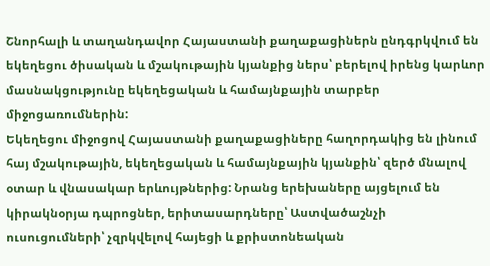Շնորհալի և տաղանդավոր Հայաստանի քաղաքացիներն ընդգրկվում են եկեղեցու ծիսական և մշակութային կյանքից ներս՝ բերելով իրենց կարևոր մասնակցությունը եկեղեցական և համայնքային տարբեր միջոցառումներին:
Եկեղեցու միջոցով Հայաստանի քաղաքացիները հաղորդակից են լինում հայ մշակութային, եկեղեցական և համայնքային կյանքին՝ զերծ մնալով օտար և վնասակար երևույթներից: Նրանց երեխաները այցելում են կիրակնօրյա դպրոցներ, երիտասարդները՝ Աստվածաշնչի ուսուցումների՝ չզրկվելով հայեցի և քրիստոնեական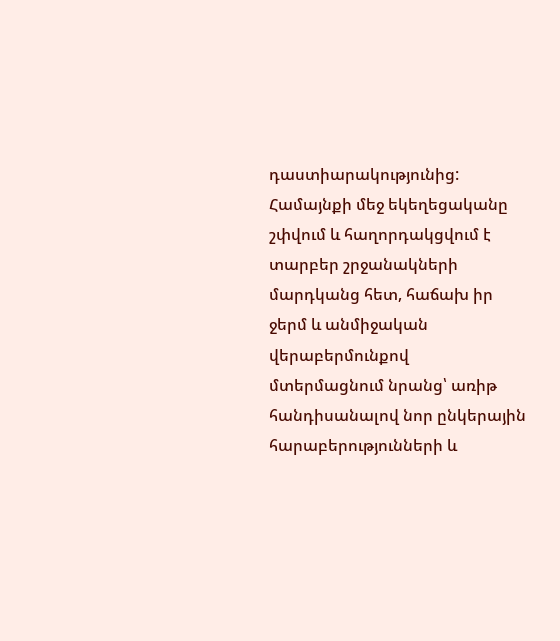դաստիարակությունից:
Համայնքի մեջ եկեղեցականը շփվում և հաղորդակցվում է տարբեր շրջանակների մարդկանց հետ, հաճախ իր ջերմ և անմիջական վերաբերմունքով մտերմացնում նրանց՝ առիթ հանդիսանալով նոր ընկերային հարաբերությունների և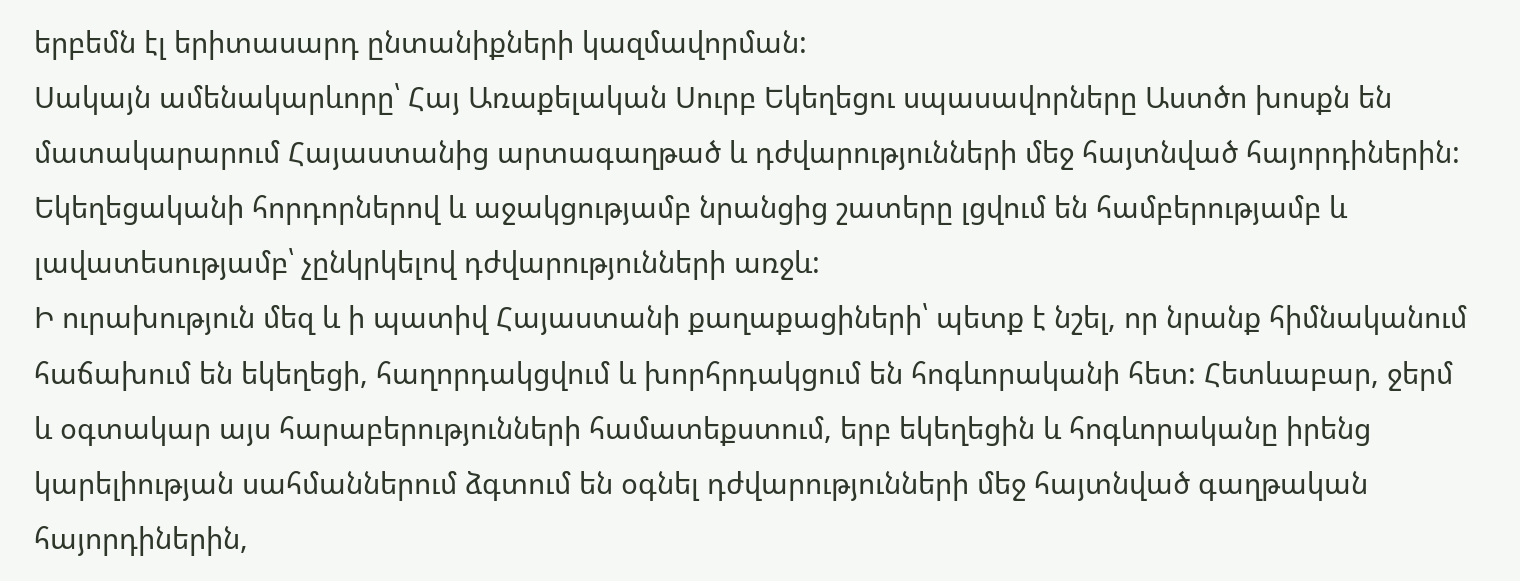երբեմն էլ երիտասարդ ընտանիքների կազմավորման:
Սակայն ամենակարևորը՝ Հայ Առաքելական Սուրբ Եկեղեցու սպասավորները Աստծո խոսքն են մատակարարում Հայաստանից արտագաղթած և դժվարությունների մեջ հայտնված հայորդիներին: Եկեղեցականի հորդորներով և աջակցությամբ նրանցից շատերը լցվում են համբերությամբ և լավատեսությամբ՝ չընկրկելով դժվարությունների առջև:
Ի ուրախություն մեզ և ի պատիվ Հայաստանի քաղաքացիների՝ պետք է նշել, որ նրանք հիմնականում հաճախում են եկեղեցի, հաղորդակցվում և խորհրդակցում են հոգևորականի հետ: Հետևաբար, ջերմ և օգտակար այս հարաբերությունների համատեքստում, երբ եկեղեցին և հոգևորականը իրենց կարելիության սահմաններում ձգտում են օգնել դժվարությունների մեջ հայտնված գաղթական հայորդիներին,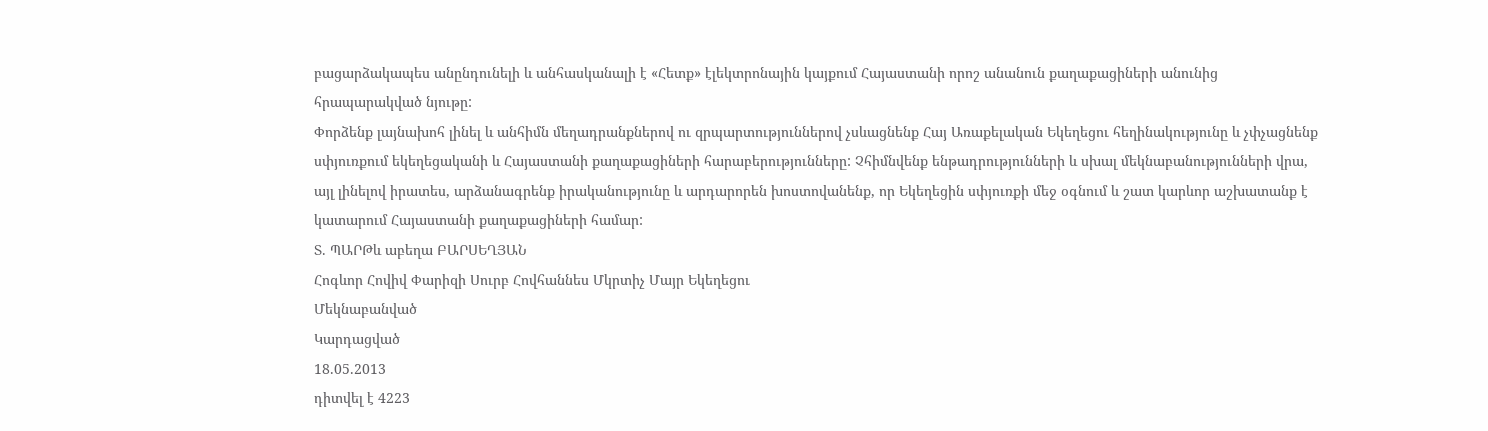բացարձակապես անընդունելի և անհասկանալի է «Հետք» էլեկտրոնային կայքում Հայաստանի որոշ անանուն քաղաքացիների անունից հրապարակված նյութը:
Փորձենք լայնախոհ լինել և անհիմն մեղադրանքներով ու զրպարտություններով չսևացնենք Հայ Առաքելական Եկեղեցու հեղինակությունը և չփչացնենք սփյուռքում եկեղեցականի և Հայաստանի քաղաքացիների հարաբերությունները: Չհիմնվենք ենթադրությունների և սխալ մեկնաբանությունների վրա, այլ լինելով իրատես, արձանագրենք իրականությունը և արդարորեն խոստովանենք, որ Եկեղեցին սփյուռքի մեջ օգնում և շատ կարևոր աշխատանք է կատարում Հայաստանի քաղաքացիների համար:
Տ. ՊԱՐԹև աբեղա ԲԱՐՍԵՂՅԱՆ
Հոգևոր Հովիվ Փարիզի Սուրբ Հովհաննես Մկրտիչ Մայր Եկեղեցու
Մեկնաբանված
Կարդացված
18.05.2013
դիտվել է 4223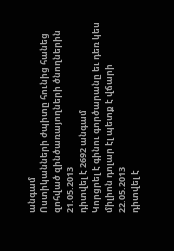անգամ
Ոստիկանների ժպիտը հունից հանեց զոհված զինծառայողների ծնողներին
21.05.2013
դիտվել է 2692 անգամ
Կորցրել է գինու գործարանը եւ դեռ կես միլիոն դոլար էլ պետք է վճարի
22.05.2013
դիտվել է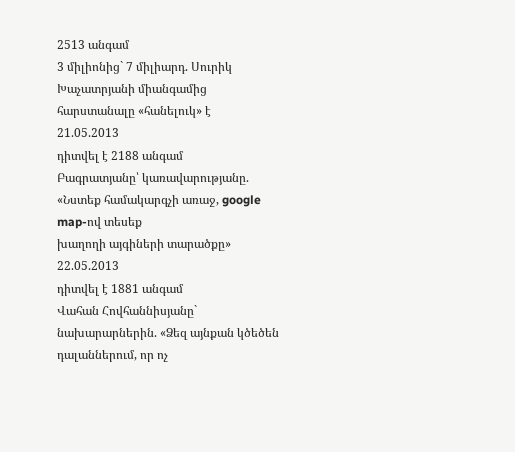2513 անգամ
3 միլիոնից` 7 միլիարդ. Սուրիկ Խաչատրյանի միանգամից հարստանալը «հանելուկ» է
21.05.2013
դիտվել է 2188 անգամ
Բագրատյանը՝ կառավարությանը. «Նստեք համակարգչի առաջ, google map-ով տեսեք
խաղողի այգիների տարածքը»
22.05.2013
դիտվել է 1881 անգամ
Վահան Հովհաննիսյանը` նախարարներին. «Ձեզ այնքան կծեծեն դալաններում, որ ոչ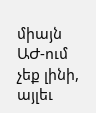միայն ԱԺ-ում չեք լինի, այլեւ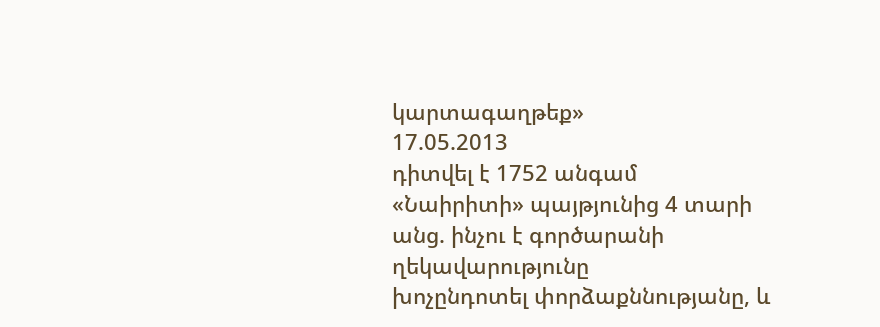կարտագաղթեք»
17.05.2013
դիտվել է 1752 անգամ
«Նաիրիտի» պայթյունից 4 տարի անց. ինչու է գործարանի ղեկավարությունը
խոչընդոտել փորձաքննությանը, և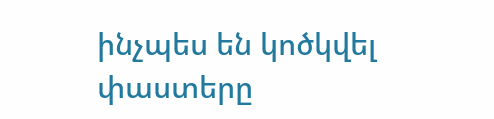ինչպես են կոծկվել փաստերը